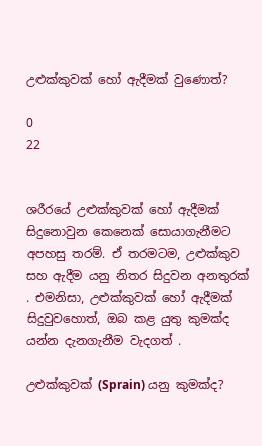උළුක්කුවක් හෝ ඇදීමක් වුණොත්?

0
22


ශරීරයේ උළුක්කුවක් හෝ ඇදීමක් සිදුනොවුන කෙනෙක් සොයාගැනීමට අපහසු තරම්. ඒ තරමටම, උළුක්කුව සහ ඇදීම යනු නිතර සිදුවන අනතුරක් . එමනිසා, උළුක්කුවක් හෝ ඇදීමක් සිදුවුවහොත්, ඔබ කළ යුතු කුමක්ද යන්න දැනගැනීම වැදගත් .

උළුක්කුවක් (Sprain) යනු කුමක්ද?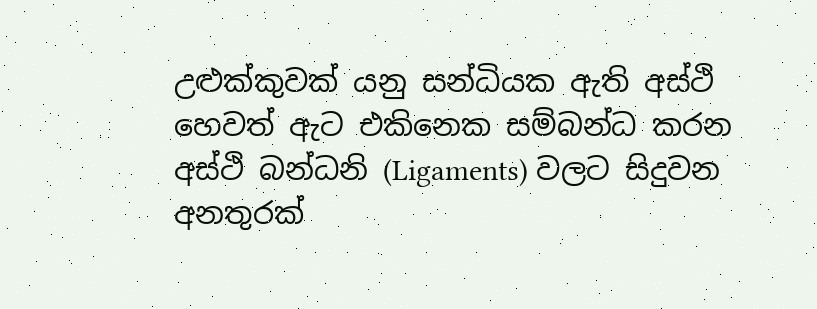උළුක්කුවක් යනු සන්ධියක ඇති අස්ථි හෙවත් ඇට එකිනෙක සම්බන්ධ කරන අස්ථි බන්ධනි (Ligaments) වලට සිදුවන අනතුරක්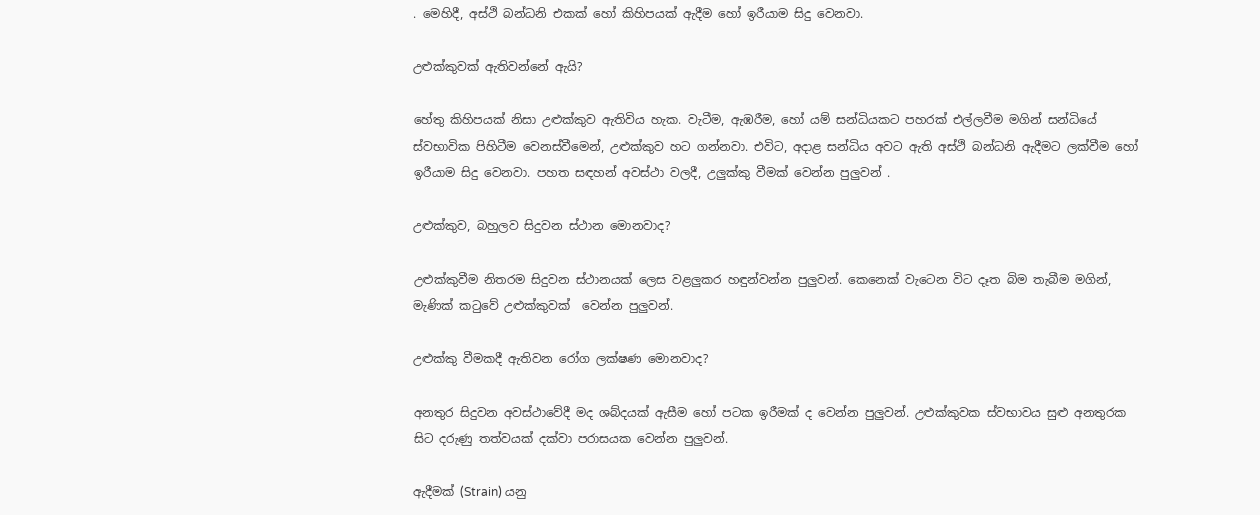. මෙහිදී, අස්ථි බන්ධනි එකක් හෝ කිහිපයක් ඇදීම හෝ ඉරීයාම සිදු වෙනවා.

උළුක්කුවක් ඇතිවන්නේ ඇයි?

හේතු කිහිපයක් නිසා උළුක්කුව ඇතිවිය හැක. වැටීම, ඇඹරීම, හෝ යම් සන්ධියකට පහරක් එල්ලවීම මගින් සන්ධියේ ස්වභාවික පිහිටීම වෙනස්වීමෙන්, උළුක්කුව හට ගන්නවා. එවිට, අදාළ සන්ධිය අවට ඇති අස්ථි බන්ධනි ඇදීමට ලක්වීම හෝ ඉරීයාම සිදු වෙනවා. පහත සඳහන් අවස්ථා වලදී, උලුක්කු වීමක් වෙන්න පුලුවන් .

උළුක්කුව, බහුලව සිදුවන ස්ථාන මොනවාද?

උළුක්කුවීම නිතරම සිදුවන ස්ථානයක් ලෙස වළලුකර හඳුන්වන්න පුලුවන්. කෙනෙක් වැටෙන විට දෑත බිම තැබීම මගින්, මැණික් කටුවේ උළුක්කුවක්  වෙන්න පුලුවන්.

උළුක්කු වීමකදී ඇතිවන රෝග ලක්ෂණ මොනවාද?

අනතුර සිදුවන අවස්ථාවේදී මද ශබ්දයක් ඇසීම හෝ පටක ඉරීමක් ද වෙන්න පුලුවන්. උළුක්කුවක ස්වභාවය සුළු අනතුරක සිට දරුණු තත්වයක් දක්වා පරාසයක වෙන්න පුලුවන්.

ඇදීමක් (Strain) යනු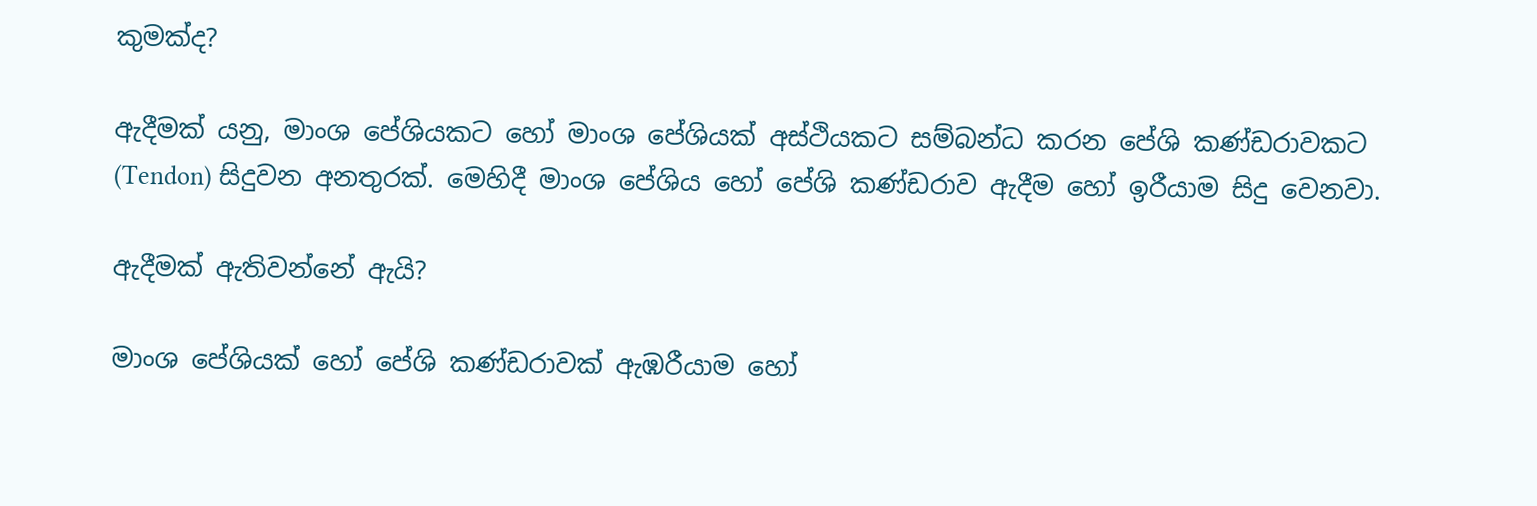කුමක්ද?

ඇදීමක් යනු, මාංශ පේශියකට හෝ මාංශ පේශියක් අස්ථියකට සම්බන්ධ කරන පේශි කණ්ඩරාවකට (Tendon) සිදුවන අනතුරක්. මෙහිදී මාංශ පේශිය හෝ පේශි කණ්ඩරාව ඇදීම හෝ ඉරීයාම සිදු වෙනවා.

ඇදීමක් ඇතිවන්නේ ඇයි?

මාංශ පේශියක් හෝ පේශි කණ්ඩරාවක් ඇඹරීයාම හෝ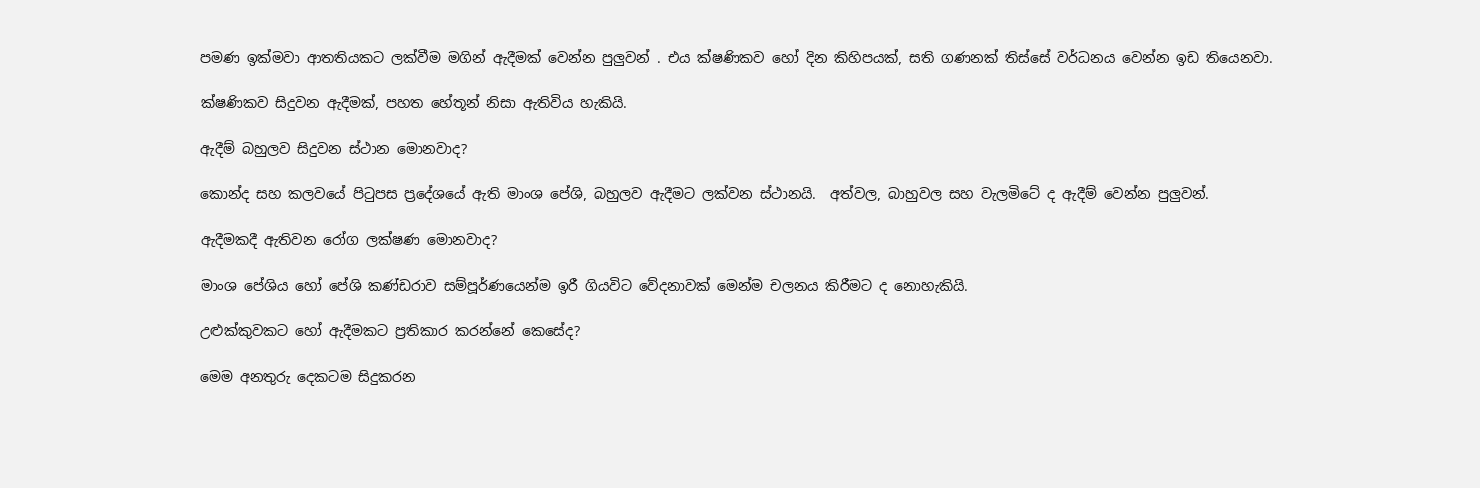පමණ ඉක්මවා ආතතියකට ලක්වීම මගින් ඇදීමක් වෙන්න පුලුවන් . එය ක්ෂණිකව හෝ දින කිහිපයක්, සති ගණනක් තිස්සේ වර්ධනය වෙන්න ඉඩ තියෙනවා.

ක්ෂණිකව සිදුවන ඇදීමක්, පහත හේතූන් නිසා ඇතිවිය හැකියි.

ඇදීම් බහුලව සිදුවන ස්ථාන මොනවාද?

කොන්ද සහ කලවයේ පිටුපස ප්‍රදේශයේ ඇති මාංශ පේශි, බහුලව ඇදීමට ලක්වන ස්ථානයි.  අත්වල, බාහුවල සහ වැලමිටේ ද ඇදීම් වෙන්න පුලුවන්.

ඇදීමකදී ඇතිවන රෝග ලක්ෂණ මොනවාද?

මාංශ පේශිය හෝ පේශි කණ්ඩරාව සම්පූර්ණයෙන්ම ඉරී ගියවිට වේදනාවක් මෙන්ම චලනය කිරීමට ද නොහැකියි.

උළුක්කුවකට හෝ ඇදීමකට ප්‍රතිකාර කරන්නේ කෙසේද?

මෙම අනතුරු දෙකටම සිදුකරන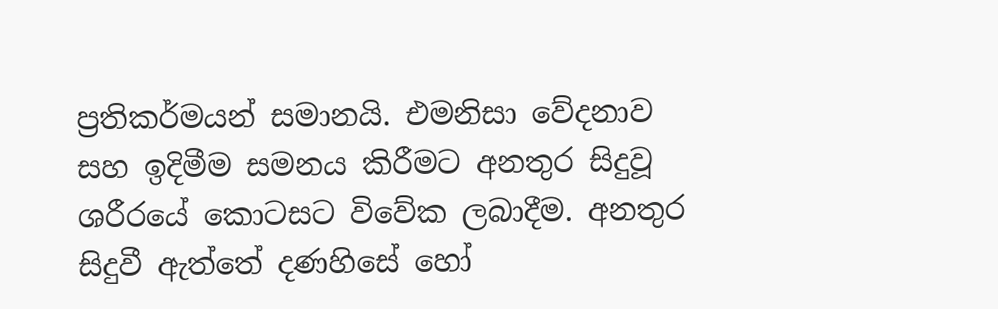ප්‍රතිකර්මයන් සමානයි. එමනිසා වේදනාව සහ ඉදිමීම සමනය කිරීමට අනතුර සිදුවූ ශරීරයේ කොටසට විවේක ලබාදීම. අනතුර සිදුවී ඇත්තේ දණහිසේ හෝ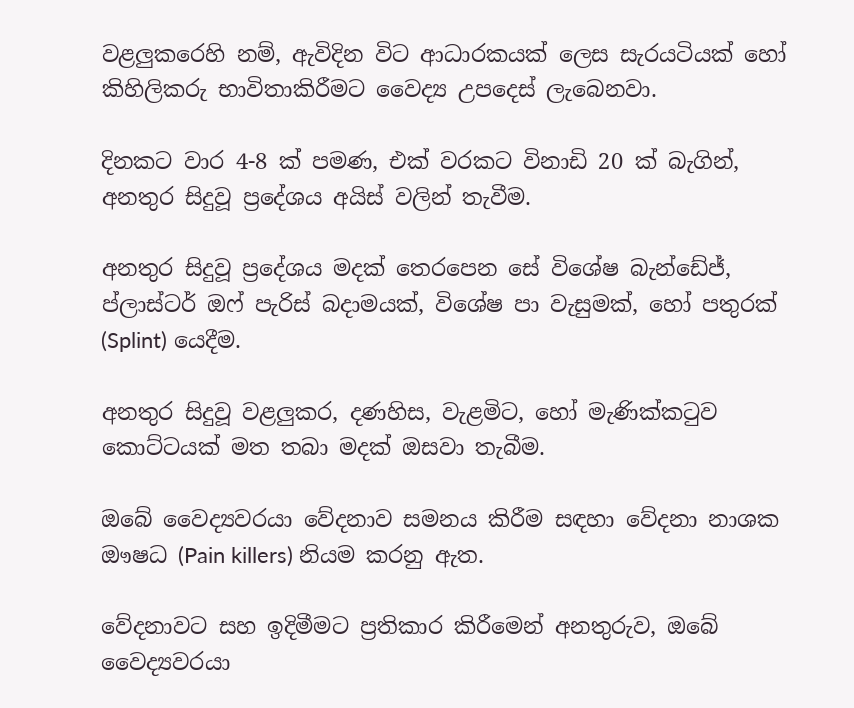වළලුකරෙහි නම්, ඇවිදින විට ආධාරකයක් ලෙස සැරයටියක් හෝ කිහිලිකරු භාවිතාකිරීමට වෛද්‍ය උපදෙස් ලැබෙනවා.

දිනකට වාර 4-8 ක් පමණ, එක් වරකට විනාඩි 20 ක් බැගින්, අනතුර සිදුවූ ප්‍රදේශය අයිස් වලින් තැවීම.

අනතුර සිදුවූ ප්‍රදේශය මදක් තෙරපෙන සේ විශේෂ බැන්ඩේජ්, ප්ලාස්ටර් ඔෆ් පැරිස් බදාමයක්, විශේෂ පා වැසුමක්, හෝ පතුරක් (Splint) යෙදීම.

අනතුර සිදුවූ වළලුකර, දණහිස, වැළමිට, හෝ මැණික්කටුව කොට්ටයක් මත තබා මදක් ඔසවා තැබීම.

ඔබේ වෛද්‍යවරයා වේදනාව සමනය කිරීම සඳහා වේදනා නාශක ඖෂධ (Pain killers) නියම කරනු ඇත.

වේදනාවට සහ ඉදිමීමට ප්‍රතිකාර කිරීමෙන් අනතුරුව, ඔබේ වෛද්‍යවරයා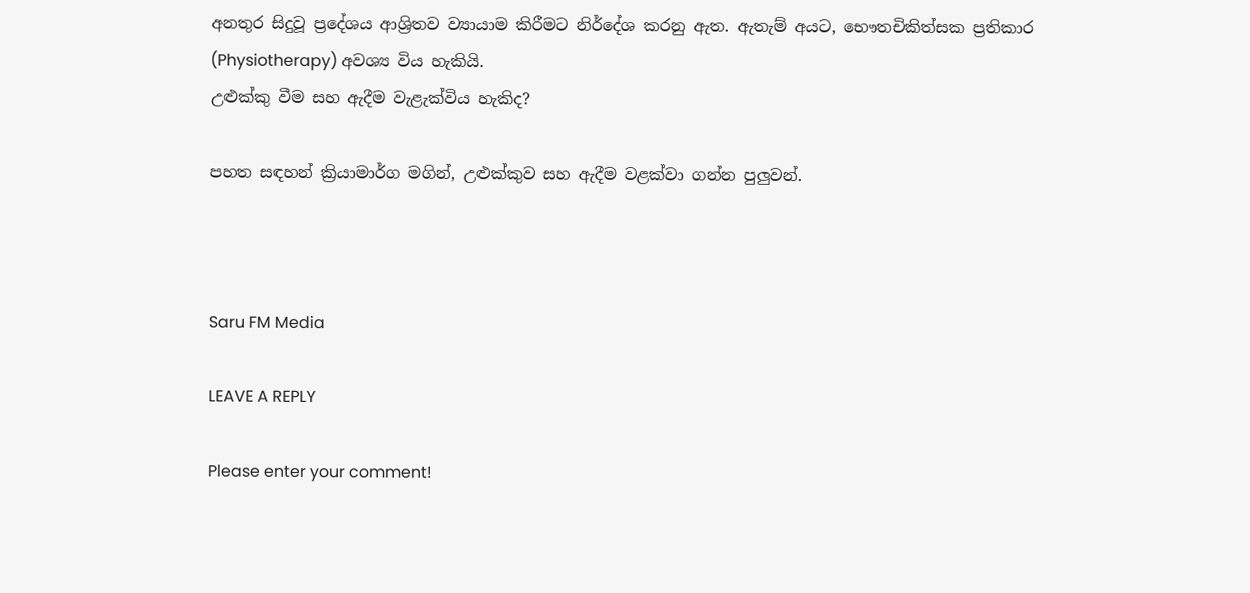අනතුර සිදුවූ ප්‍රදේශය ආශ්‍රිතව ව්‍යායාම කිරීමට නිර්දේශ කරනු ඇත. ඇතැම් අයට, භෞතචිකිත්සක ප්‍රතිකාර (Physiotherapy) අවශ්‍ය විය හැකියි.
උළුක්කු වීම සහ ඇදීම වැළැක්විය හැකිද?

පහත සඳහන් ක්‍රියාමාර්ග මගින්, උළුක්කුව සහ ඇදීම වළක්වා ගන්න පුලුවන්.



Saru FM Media

LEAVE A REPLY

Please enter your comment!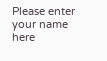Please enter your name here